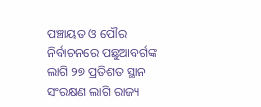ପଞ୍ଚାୟତ ଓ ପୌର ନିର୍ବାଚନରେ ପଛୁଆବର୍ଗଙ୍କ ଲାଗି ୨୭ ପ୍ରତିଶତ ସ୍ଥାନ ସଂରକ୍ଷଣ ଲାଗି ରାଜ୍ୟ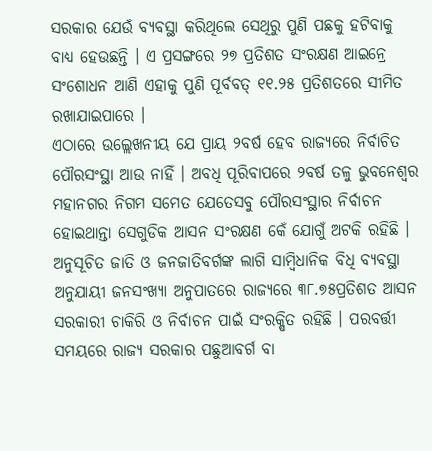ସରକାର ଯେଉଁ ବ୍ୟବସ୍ଥା କରିଥିଲେ ସେଥିରୁ ପୁଣି ପଛକୁ ହଟିବାକୁ ବାଧ୍ୟ ହେଉଛନ୍ତି । ଏ ପ୍ରସଙ୍ଗରେ ୨୭ ପ୍ରତିଶତ ସଂରକ୍ଷଣ ଆଇନ୍ରେ ସଂଶୋଧନ ଆଣି ଏହାକୁ ପୁଣି ପୂର୍ବବତ୍ ୧୧.୨୫ ପ୍ରତିଶତରେ ସୀମିତ ରଖାଯାଇପାରେ ।
ଏଠାରେ ଉଲ୍ଲେଖନୀୟ ଯେ ପ୍ରାୟ ୨ବର୍ଷ ହେବ ରାଜ୍ୟରେ ନିର୍ବାଚିତ ପୌରସଂସ୍ଥା ଆଉ ନାହିଁ । ଅବଧି ପୂରିବାପରେ ୨ବର୍ଷ ତଳୁ ଭୁବନେଶ୍ୱର ମହାନଗର ନିଗମ ସମେତ ଯେତେସବୁ ପୌରସଂସ୍ଥାର ନିର୍ବାଚନ ହୋଇଥାନ୍ତା ସେଗୁଡିକ ଆସନ ସଂରକ୍ଷଣ କେଁ ଯୋଗୁଁ ଅଟକି ରହିଛି । ଅନୁସୂଚିତ ଜାତି ଓ ଜନଜାତିବର୍ଗଙ୍କ ଲାଗି ସାମ୍ବିଧାନିକ ବିଧି ବ୍ୟବସ୍ଥା ଅନୁଯାୟୀ ଜନସଂଖ୍ୟା ଅନୁପାତରେ ରାଜ୍ୟରେ ୩୮.୭୫ପ୍ରତିଶତ ଆସନ ସରକାରୀ ଚାକିରି ଓ ନିର୍ବାଚନ ପାଇଁ ସଂରକ୍ଷିତ ରହିଛି । ପରବର୍ତ୍ତୀ ସମୟରେ ରାଜ୍ୟ ସରକାର ପଛୁଆବର୍ଗ ବା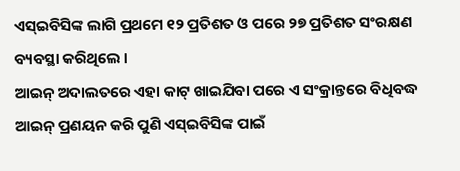ଏସ୍ଇବିସିଙ୍କ ଲାଗି ପ୍ରଥମେ ୧୨ ପ୍ରତିଶତ ଓ ପରେ ୨୭ ପ୍ରତିଶତ ସଂରକ୍ଷଣ ବ୍ୟବସ୍ଥା କରିଥିଲେ ।
ଆଇନ୍ ଅଦାଲତରେ ଏହା କାଟ୍ ଖାଇଯିବା ପରେ ଏ ସଂକ୍ରାନ୍ତରେ ବିଧିବଦ୍ଧ ଆଇନ୍ ପ୍ରଣୟନ କରି ପୁଣି ଏସ୍ଇବିସିଙ୍କ ପାଇଁ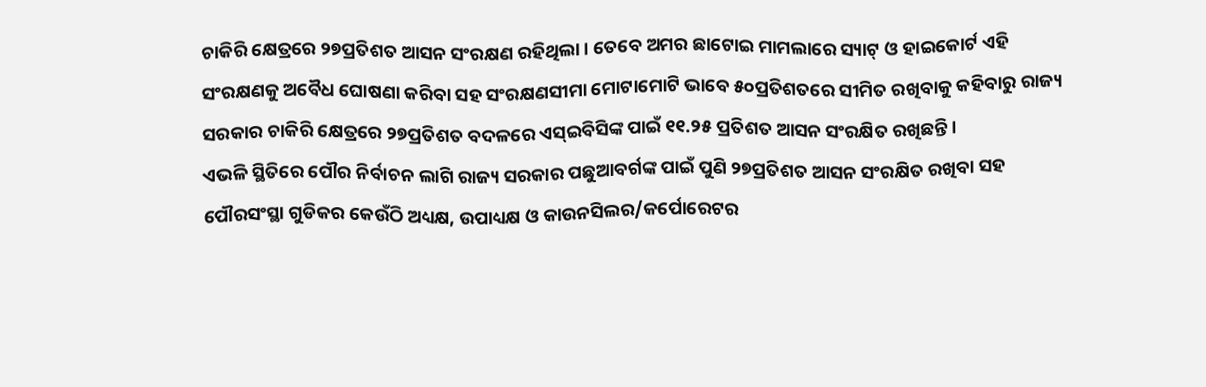ଚାକିରି କ୍ଷେତ୍ରରେ ୨୭ପ୍ରତିଶତ ଆସନ ସଂରକ୍ଷଣ ରହିଥିଲା । ତେବେ ଅମର ଛାଟୋଇ ମାମଲାରେ ସ୍ୟାଟ୍ ଓ ହାଇକୋର୍ଟ ଏହି ସଂରକ୍ଷଣକୁ ଅବୈଧ ଘୋଷଣା କରିବା ସହ ସଂରକ୍ଷଣସୀମା ମୋଟାମୋଟି ଭାବେ ୫୦ପ୍ରତିଶତରେ ସୀମିତ ରଖିବାକୁ କହିବାରୁ ରାଜ୍ୟ ସରକାର ଚାକିରି କ୍ଷେତ୍ରରେ ୨୭ପ୍ରତିଶତ ବଦଳରେ ଏସ୍ଇବିସିଙ୍କ ପାଇଁ ୧୧.୨୫ ପ୍ରତିଶତ ଆସନ ସଂରକ୍ଷିତ ରଖିଛନ୍ତି ।
ଏଭଳି ସ୍ଥିତିରେ ପୌର ନିର୍ବାଚନ ଲାଗି ରାଜ୍ୟ ସରକାର ପଛୁଆବର୍ଗଙ୍କ ପାଇଁ ପୁଣି ୨୭ପ୍ରତିଶତ ଆସନ ସଂରକ୍ଷିତ ରଖିବା ସହ ପୌରସଂସ୍ଥା ଗୁଡିକର କେଉଁଠି ଅଧ୍ୟକ୍ଷ, ଉପାଧ୍ୟକ୍ଷ ଓ କାଉନସିଲର/କର୍ପୋରେଟର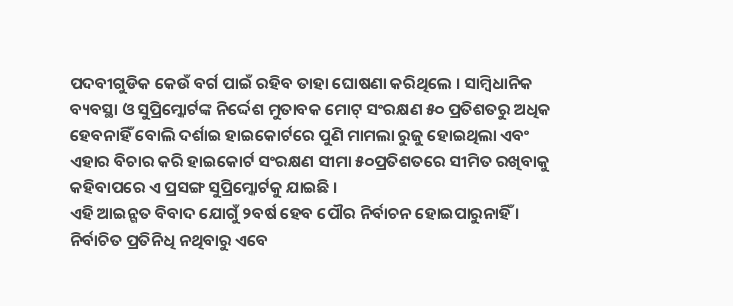ପଦବୀଗୁଡିକ କେଉଁ ବର୍ଗ ପାଇଁ ରହିବ ତାହା ଘୋଷଣା କରିଥିଲେ । ସାମ୍ବିଧାନିକ ବ୍ୟବସ୍ଥା ଓ ସୁପ୍ରିମ୍କୋର୍ଟଙ୍କ ନିର୍ଦ୍ଦେଶ ମୁତାବକ ମୋଟ୍ ସଂରକ୍ଷଣ ୫୦ ପ୍ରତିଶତରୁ ଅଧିକ ହେବନାହିଁ ବୋଲି ଦର୍ଶାଇ ହାଇକୋର୍ଟରେ ପୁଣି ମାମଲା ରୁଜୁ ହୋଇଥିଲା ଏବଂ ଏହାର ବିଚାର କରି ହାଇକୋର୍ଟ ସଂରକ୍ଷଣ ସୀମା ୫୦ପ୍ରତିଶତରେ ସୀମିତ ରଖିବାକୁ କହିବାପରେ ଏ ପ୍ରସଙ୍ଗ ସୁପ୍ରିମ୍କୋର୍ଟକୁ ଯାଇଛି ।
ଏହି ଆଇନ୍ଗତ ବିବାଦ ଯୋଗୁଁ ୨ବର୍ଷ ହେବ ପୌର ନିର୍ବାଚନ ହୋଇପାରୁନାହିଁ । ନିର୍ବାଚିତ ପ୍ରତିନିଧି ନଥିବାରୁ ଏବେ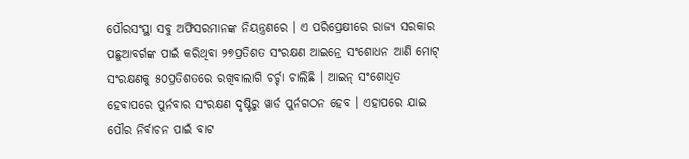ପୌରସଂସ୍ଥା ସବୁ ଅଫିସରମାନଙ୍କ ନିୟନ୍ତ୍ରଣରେ । ଏ ପରିପ୍ରେକ୍ଷୀରେ ରାଜ୍ୟ ସରକାର ପଛୁଆବର୍ଗଙ୍କ ପାଇଁ କରିଥିବା ୨୭ପ୍ରତିଶତ ସଂରକ୍ଷଣ ଆଇନ୍ରେ ସଂଶୋଧନ ଆଣି ମୋଟ୍ ସଂରକ୍ଷଣକୁ ୫୦ପ୍ରତିଶତରେ ରଖିବାଲାଗି ଚର୍ଚ୍ଚା ଚାଲିଛି । ଆଇନ୍ ସଂଶୋଧିତ ହେବାପରେ ପୁର୍ନବାର ସଂରକ୍ଷଣ ଦୃଷ୍ଟିରୁ ୱାର୍ଡ ପୁର୍ନଗଠନ ହେବ । ଏହାପରେ ଯାଇ ପୌର ନିର୍ବାଚନ ପାଇଁ ବାଟ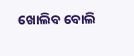ଖୋଲିବ ବୋଲି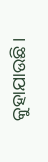କୁହାଯାଉଛି ।